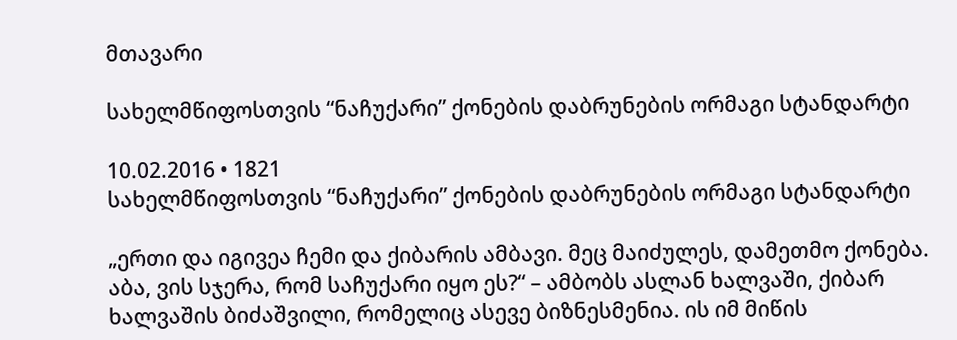მთავარი

სახელმწიფოსთვის “ნაჩუქარი” ქონების დაბრუნების ორმაგი სტანდარტი

10.02.2016 • 1821
სახელმწიფოსთვის “ნაჩუქარი” ქონების დაბრუნების ორმაგი სტანდარტი

„ერთი და იგივეა ჩემი და ქიბარის ამბავი. მეც მაიძულეს, დამეთმო ქონება. აბა, ვის სჯერა, რომ საჩუქარი იყო ეს?“ – ამბობს ასლან ხალვაში, ქიბარ ხალვაშის ბიძაშვილი, რომელიც ასევე ბიზნესმენია. ის იმ მიწის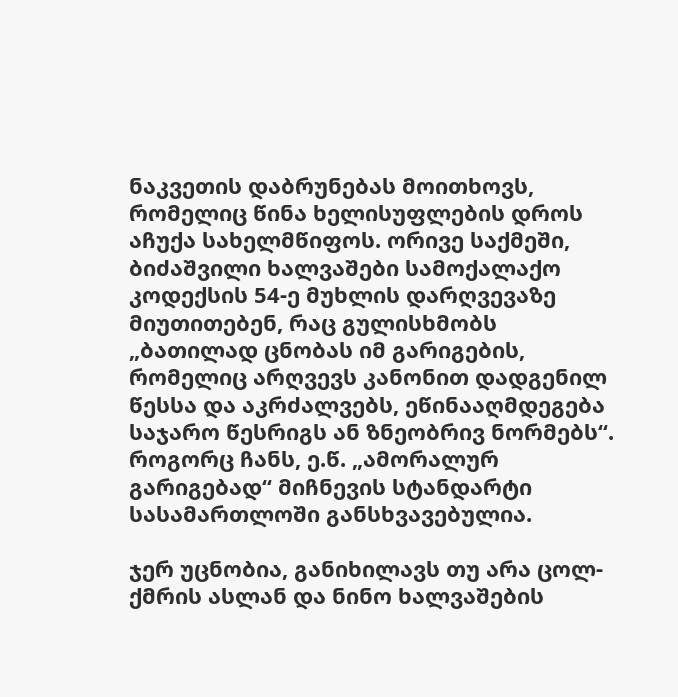ნაკვეთის დაბრუნებას მოითხოვს, რომელიც წინა ხელისუფლების დროს აჩუქა სახელმწიფოს. ორივე საქმეში, ბიძაშვილი ხალვაშები სამოქალაქო კოდექსის 54-ე მუხლის დარღვევაზე მიუთითებენ, რაც გულისხმობს „ბათილად ცნობას იმ გარიგების, რომელიც არღვევს კანონით დადგენილ წესსა და აკრძალვებს, ეწინააღმდეგება საჯარო წესრიგს ან ზნეობრივ ნორმებს“. როგორც ჩანს, ე.წ. „ამორალურ გარიგებად“ მიჩნევის სტანდარტი სასამართლოში განსხვავებულია.

ჯერ უცნობია, განიხილავს თუ არა ცოლ-ქმრის ასლან და ნინო ხალვაშების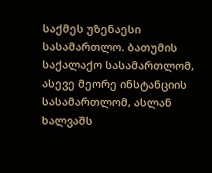საქმეს უზენაესი სასამართლო. ბათუმის საქალაქო სასამართლომ, ასევე მეორე ინსტანციის სასამართლომ, ასლან ხალვაშს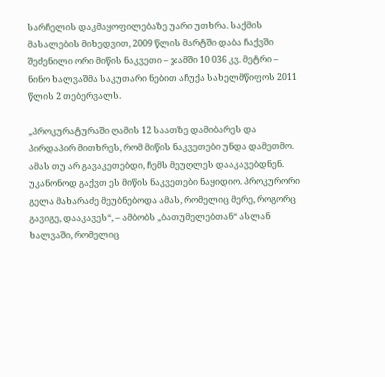სარჩელის დაკმაყოფილებაზე უარი უთხრა. საქმის მასალების მიხედვით, 2009 წლის მარტში დაბა ჩაქვში შეძენილი ორი მიწის ნაკვეთი – ჯამში 10 036 კვ. მეტრი – ნინო ხალვაშმა საკუთარი ნებით აჩუქა სახელმწიფოს 2011 წლის 2 თებერვალს.

„პროკურატურაში ღამის 12 საათზე დამიბარეს და პირდაპირ მითხრეს, რომ მიწის ნაკვეთები უნდა დამეთმო. ამას თუ არ გავაკეთებდი, ჩემს მეუღლეს დააკავებდნენ. უკანონოდ გაქვთ ეს მიწის ნაკვეთები ნაყიდიო. პროკურორი გელა მახარაძე მეუბნებოდა ამას, რომელიც მერე, როგორც გავიგე, დააკავეს“, – ამბობს „ბათუმელებთან“ ასლან ხალვაში, რომელიც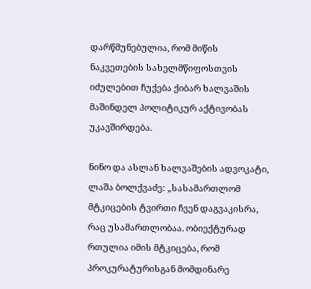დარწმუნებულია, რომ მიწის ნაკვეთების სახელმწიფოსთვის იძულებით ჩუქება ქიბარ ხალვაშის მაშინდელ პოლიტიკურ აქტივობას უკავშირდება.

ნინო და ასლან ხალვაშების ადვოკატი, ლაშა ბოლქვაძე: „სასამართლომ მტკიცების ტვირთი ჩვენ დაგვაკისრა, რაც უსამართლობაა. ობიექტურად რთულია იმის მტკიცება, რომ პროკურატურისგან მომდინარე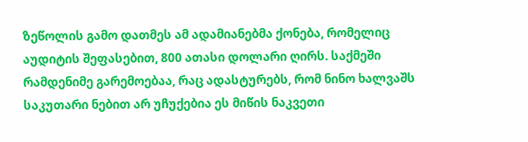ზეწოლის გამო დათმეს ამ ადამიანებმა ქონება, რომელიც აუდიტის შეფასებით, 800 ათასი დოლარი ღირს. საქმეში რამდენიმე გარემოებაა, რაც ადასტურებს, რომ ნინო ხალვაშს საკუთარი ნებით არ უჩუქებია ეს მიწის ნაკვეთი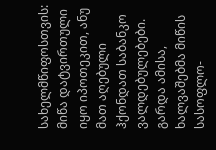სახელმწიფოსთვის: მიწა დატვირთული იყო იპოთეკით, ანუ მათ აღებული ჰქონდათ საბანკო ვალდებულებები. გარდა ამისა, ხალვაშებმა მიწის სასოფლო-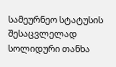სამეურნეო სტატუსის შესაცვლელად სოლიდური თანხა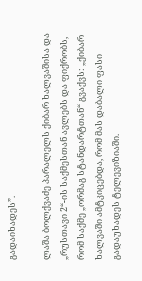გადაიხადეს”.

ლაშა ბოლქვაძე პარალელს ქიბარ ხალვაშისა და „რუსთავი 2“-ის საქმესთან ავლებს და ფიქრობს, რომ საქმე „ორმაგ სტანდარტთან“ გვაქვს: „ქიბარ ხალვაში ამტკიცებდა, რომ მას დაბალი ფასი გადაუხადეს ტელევიზიაში.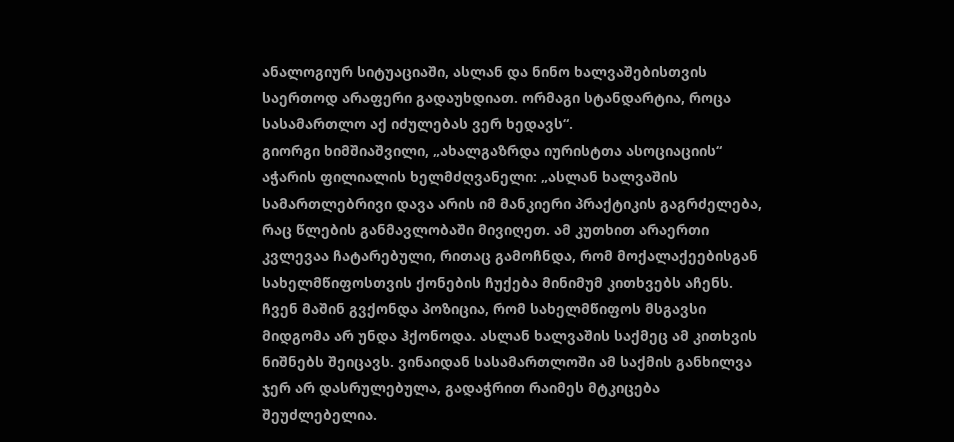ანალოგიურ სიტუაციაში, ასლან და ნინო ხალვაშებისთვის საერთოდ არაფერი გადაუხდიათ. ორმაგი სტანდარტია, როცა სასამართლო აქ იძულებას ვერ ხედავს“.
გიორგი ხიმშიაშვილი, „ახალგაზრდა იურისტთა ასოციაციის“ აჭარის ფილიალის ხელმძღვანელი: „ასლან ხალვაშის სამართლებრივი დავა არის იმ მანკიერი პრაქტიკის გაგრძელება, რაც წლების განმავლობაში მივიღეთ. ამ კუთხით არაერთი კვლევაა ჩატარებული, რითაც გამოჩნდა, რომ მოქალაქეებისგან სახელმწიფოსთვის ქონების ჩუქება მინიმუმ კითხვებს აჩენს. ჩვენ მაშინ გვქონდა პოზიცია, რომ სახელმწიფოს მსგავსი მიდგომა არ უნდა ჰქონოდა. ასლან ხალვაშის საქმეც ამ კითხვის ნიშნებს შეიცავს. ვინაიდან სასამართლოში ამ საქმის განხილვა ჯერ არ დასრულებულა, გადაჭრით რაიმეს მტკიცება შეუძლებელია.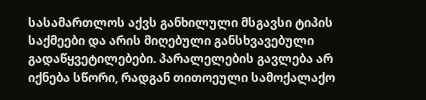სასამართლოს აქვს განხილული მსგავსი ტიპის საქმეები და არის მიღებული განსხვავებული გადაწყვეტილებები. პარალელების გავლება არ იქნება სწორი, რადგან თითოეული სამოქალაქო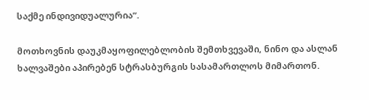საქმე ინდივიდუალურია”.

მოთხოვნის დაუკმაყოფილებლობის შემთხვევაში, ნინო და ასლან ხალვაშები აპირებენ სტრასბურგის სასამართლოს მიმართონ.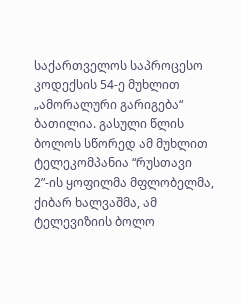საქართველოს საპროცესო კოდექსის 54-ე მუხლით „ამორალური გარიგება“ ბათილია. გასული წლის ბოლოს სწორედ ამ მუხლით ტელეკომპანია “რუსთავი 2”-ის ყოფილმა მფლობელმა, ქიბარ ხალვაშმა, ამ ტელევიზიის ბოლო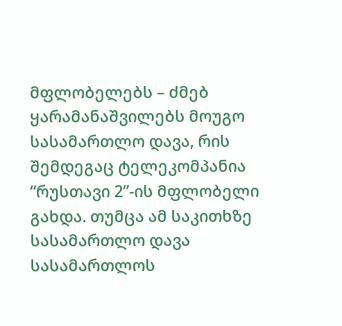მფლობელებს – ძმებ ყარამანაშვილებს მოუგო სასამართლო დავა, რის შემდეგაც ტელეკომპანია “რუსთავი 2”-ის მფლობელი გახდა. თუმცა ამ საკითხზე სასამართლო დავა სასამართლოს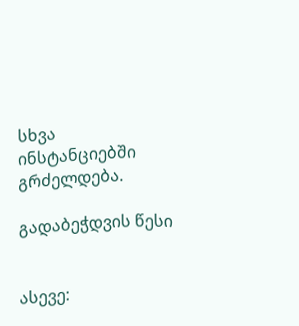სხვა ინსტანციებში გრძელდება.

გადაბეჭდვის წესი


ასევე: